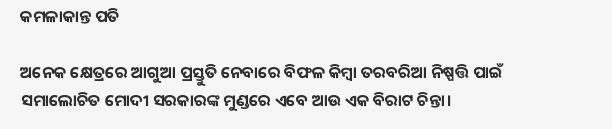କମଳାକାନ୍ତ ପତି

ଅନେକ କ୍ଷେତ୍ରରେ ଆଗୁଆ ପ୍ରସ୍ତୁତି ନେବାରେ ବିଫଳ କିମ୍ବା ତରବରିଆ ନିଷ୍ପତ୍ତି ପାଇଁ ସମାଲୋଚିତ ମୋଦୀ ସରକାରଙ୍କ ମୁଣ୍ଡରେ ଏବେ ଆଉ ଏକ ବିରାଟ ଚିନ୍ତା।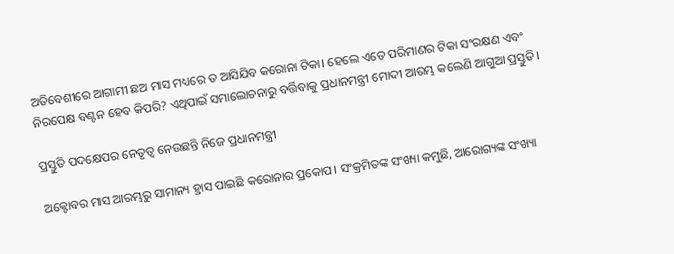ଅତିବେଶୀରେ ଆଗାମୀ ଛଅ ମାସ ମଧ୍ୟରେ ତ ଆସିଯିବ କରୋନା ଟିକା। ହେଲେ ଏତେ ପରିମାଣର ଟିକା ସଂରକ୍ଷଣ ଏବଂ ନିରପେକ୍ଷ ବଣ୍ଟନ ହେବ କିପରି? ଏଥିପାଇଁ ସମାଲୋଚନାରୁ ବର୍ତ୍ତିବାକୁ ପ୍ରଧାନମନ୍ତ୍ରୀ ମୋଦୀ ଆରମ୍ଭ କଲେଣି ଆଗୁଆ ପ୍ରସ୍ତୁତି।

ପ୍ରସ୍ତୁତି ପଦକ୍ଷେପର ନେତୃତ୍ଵ ନେଉଛନ୍ତି ନିଜେ ପ୍ରଧାନମନ୍ତ୍ରୀ

ଅକ୍ଟୋବର ମାସ ଆରମ୍ଭରୁ ସାମାନ୍ୟ ହ୍ରାସ ପାଇଛି କରୋନାର ପ୍ରକୋପ। ସଂକ୍ରମିତଙ୍କ ସଂଖ୍ୟା କମୁଛି, ଆରୋଗ୍ୟଙ୍କ ସଂଖ୍ୟା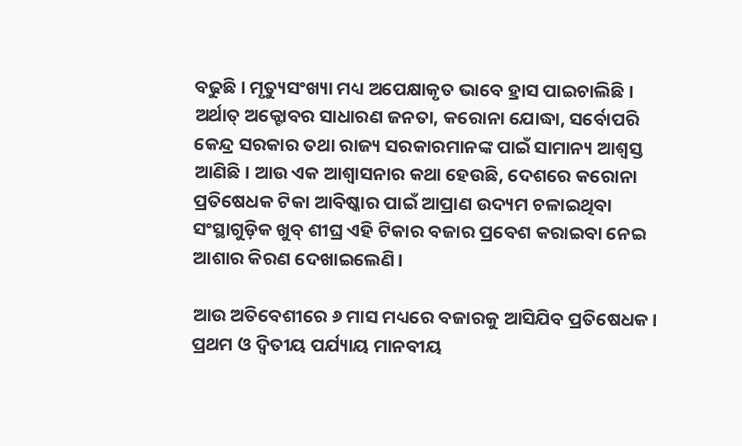ବଢୁଛି। ମୃତ୍ୟୁସଂଖ୍ୟା ମଧ୍ୟ ଅପେକ୍ଷାକୃତ ଭାବେ ହ୍ରାସ ପାଇଚାଲିଛି। ଅର୍ଥାତ୍ ଅକ୍ଟୋବର ସାଧାରଣ ଜନତା, କରୋନା ଯୋଦ୍ଧା, ସର୍ବୋପରି କେନ୍ଦ୍ର ସରକାର ତଥା ରାଜ୍ୟ ସରକାରମାନଙ୍କ ପାଇଁ ସାମାନ୍ୟ ଆଶ୍ଵସ୍ତ ଆଣିଛି। ଆଉ ଏକ ଆଶ୍ଵାସନାର କଥା ହେଉଛି, ଦେଶରେ କରୋନା ପ୍ରତିଷେଧକ ଟିକା ଆବିଷ୍କାର ପାଇଁ ଆପ୍ରାଣ ଉଦ୍ୟମ ଚଳାଇଥିବା ସଂସ୍ଥାଗୁଡ଼ିକ ଖୁବ୍ ଶୀଘ୍ର ଏହି ଟିକାର ବଜାର ପ୍ରବେଶ କରାଇବା ନେଇ ଆଶାର କିରଣ ଦେଖାଇଲେଣି।

ଆଉ ଅତିବେଶୀରେ ୬ ମାସ ମଧ୍ୟରେ ବଜାରକୁ ଆସିଯିବ ପ୍ରତିଷେଧକ। ପ୍ରଥମ ଓ ଦ୍ଵିତୀୟ ପର୍ଯ୍ୟାୟ ମାନବୀୟ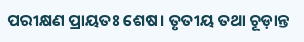ପରୀକ୍ଷଣ ପ୍ରାୟତଃ ଶେଷ। ତୃତୀୟ ତଥା ଚୂଡ଼ାନ୍ତ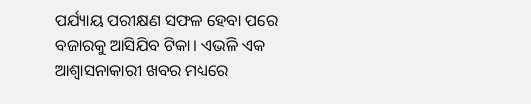ପର୍ଯ୍ୟାୟ ପରୀକ୍ଷଣ ସଫଳ ହେବା ପରେ ବଜାରକୁ ଆସିଯିବ ଟିକା। ଏଭଳି ଏକ ଆଶ୍ଵାସନାକାରୀ ଖବର ମଧ୍ୟରେ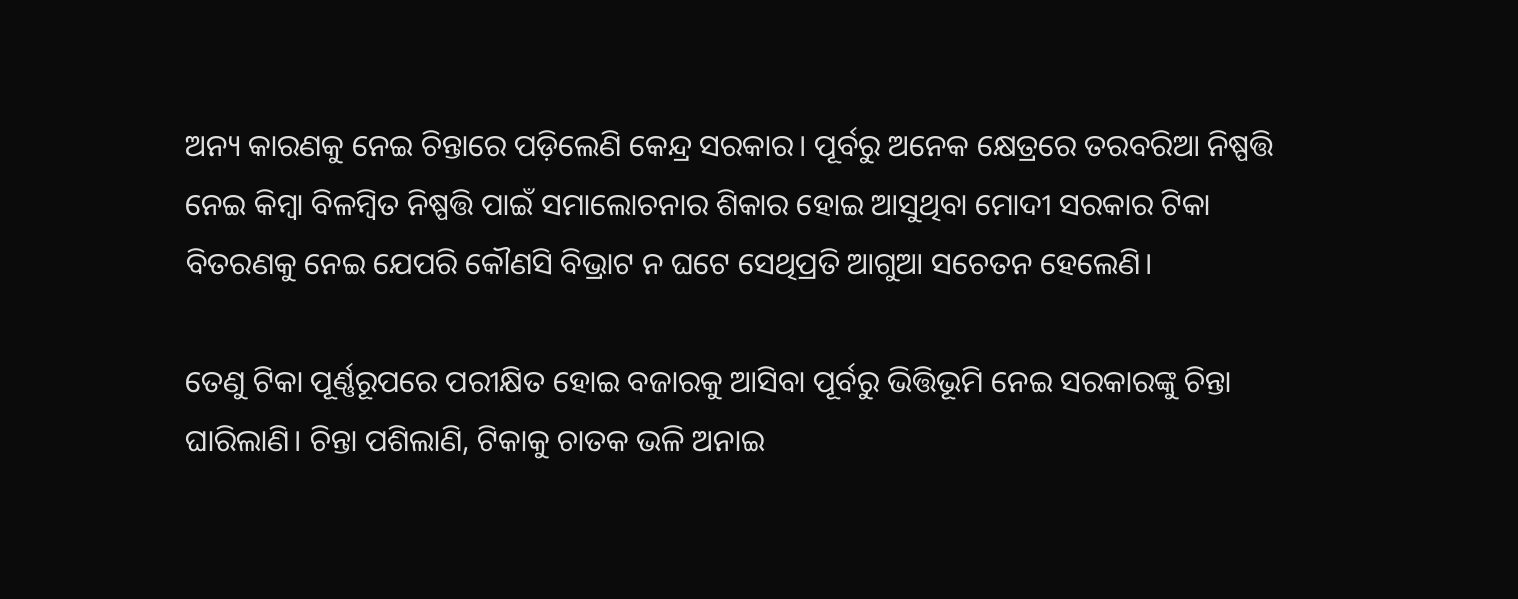ଅନ୍ୟ କାରଣକୁ ନେଇ ଚିନ୍ତାରେ ପଡ଼ିଲେଣି କେନ୍ଦ୍ର ସରକାର। ପୂର୍ବରୁ ଅନେକ କ୍ଷେତ୍ରରେ ତରବରିଆ ନିଷ୍ପତ୍ତି ନେଇ କିମ୍ବା ବିଳମ୍ବିତ ନିଷ୍ପତ୍ତି ପାଇଁ ସମାଲୋଚନାର ଶିକାର ହୋଇ ଆସୁଥିବା ମୋଦୀ ସରକାର ଟିକା ବିତରଣକୁ ନେଇ ଯେପରି କୌଣସି ବିଭ୍ରାଟ ନ ଘଟେ ସେଥିପ୍ରତି ଆଗୁଆ ସଚେତନ ହେଲେଣି।

ତେଣୁ ଟିକା ପୂର୍ଣ୍ଣରୂପରେ ପରୀକ୍ଷିତ ହୋଇ ବଜାରକୁ ଆସିବା ପୂର୍ବରୁ ଭିତ୍ତିଭୂମି ନେଇ ସରକାରଙ୍କୁ ଚିନ୍ତା ଘାରିଲାଣି। ଚିନ୍ତା ପଶିଲାଣି, ଟିକାକୁ ଚାତକ ଭଳି ଅନାଇ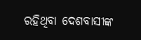ରହିଥିବା ଦେଶବାସୀଙ୍କ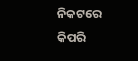ନିକଟରେ କିପରି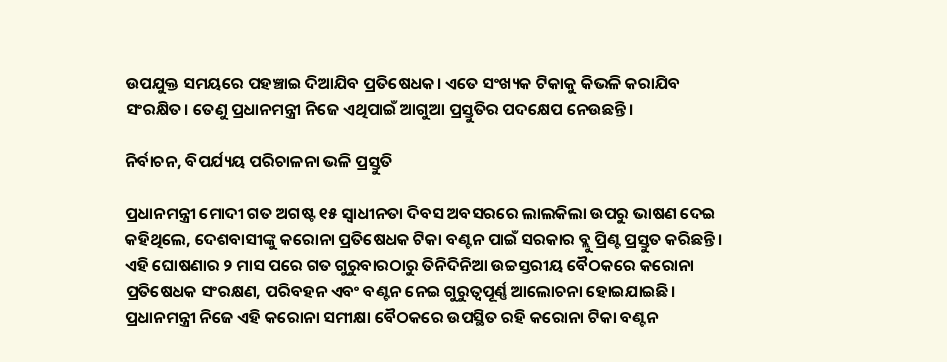ଉପଯୁକ୍ତ ସମୟରେ ପହଞ୍ଚାଇ ଦିଆଯିବ ପ୍ରତିଷେଧକ। ଏତେ ସଂଖ୍ୟକ ଟିକାକୁ କିଭଳି କରାଯିବ ସଂରକ୍ଷିତ। ତେଣୁ ପ୍ରଧାନମନ୍ତ୍ରୀ ନିଜେ ଏଥିପାଇଁ ଆଗୁଆ ପ୍ରସ୍ତୁତିର ପଦକ୍ଷେପ ନେଉଛନ୍ତି।

ନିର୍ବାଚନ, ବିପର୍ଯ୍ୟୟ ପରିଚାଳନା ଭଳି ପ୍ରସ୍ତୁତି

ପ୍ରଧାନମନ୍ତ୍ରୀ ମୋଦୀ ଗତ ଅଗଷ୍ଟ ୧୫ ସ୍ଵାଧୀନତା ଦିବସ ଅବସରରେ ଲାଲକିଲା ଉପରୁ ଭାଷଣ ଦେଇ କହିଥିଲେ, ଦେଶବାସୀଙ୍କୁ କରୋନା ପ୍ରତିଷେଧକ ଟିକା ବଣ୍ଟନ ପାଇଁ ସରକାର ବ୍ଲୁ ପ୍ରିଣ୍ଟ ପ୍ରସ୍ତୁତ କରିଛନ୍ତି। ଏହି ଘୋଷଣାର ୨ ମାସ ପରେ ଗତ ଗୁରୁବାରଠାରୁ ତିନିଦିନିଆ ଉଚ୍ଚସ୍ତରୀୟ ବୈଠକରେ କରୋନା ପ୍ରତିଷେଧକ ସଂରକ୍ଷଣ, ପରିବହନ ଏବଂ ବଣ୍ଟନ ନେଇ ଗୁରୁତ୍ଵପୂର୍ଣ୍ଣ ଆଲୋଚନା ହୋଇଯାଇଛି। ପ୍ରଧାନମନ୍ତ୍ରୀ ନିଜେ ଏହି କରୋନା ସମୀକ୍ଷା ବୈଠକରେ ଉପସ୍ଥିତ ରହି କରୋନା ଟିକା ବଣ୍ଟନ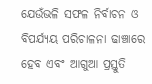ଯେଉଁଭଳି ସଫଳ ନିର୍ବାଚନ ଓ ବିପର୍ଯ୍ୟୟ ପରିଚାଳନା ଢାଞ୍ଚାରେ ହେବ ଏବଂ ଆଗୁଆ ପ୍ରସ୍ତୁତି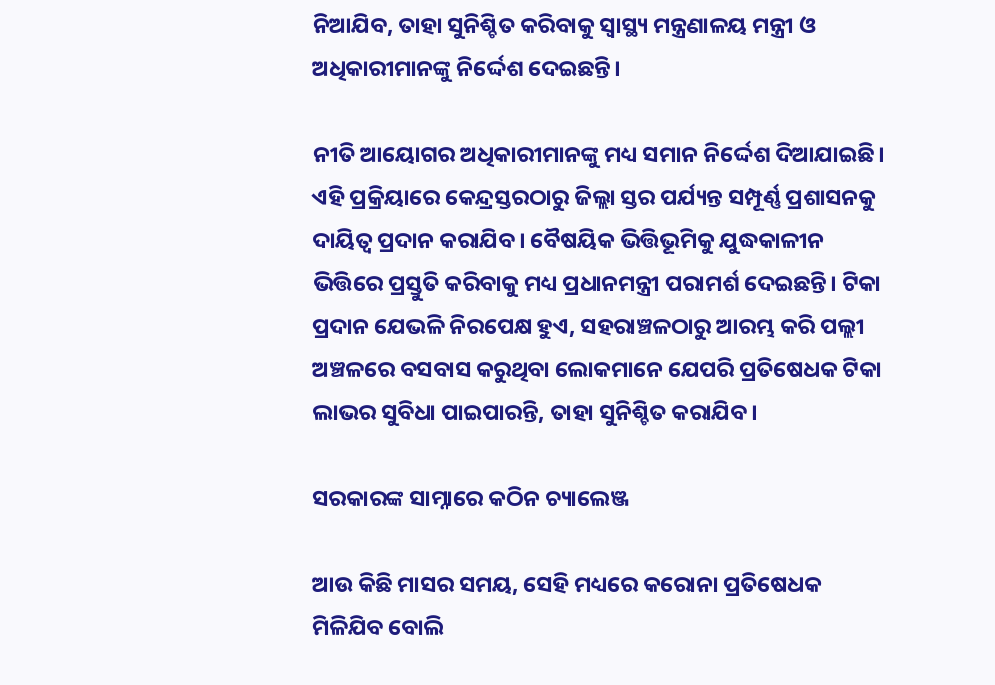ନିଆଯିବ, ତାହା ସୁନିଶ୍ଚିତ କରିବାକୁ ସ୍ଵାସ୍ଥ୍ୟ ମନ୍ତ୍ରଣାଳୟ ମନ୍ତ୍ରୀ ଓ ଅଧିକାରୀମାନଙ୍କୁ ନିର୍ଦ୍ଦେଶ ଦେଇଛନ୍ତି।

ନୀତି ଆୟୋଗର ଅଧିକାରୀମାନଙ୍କୁ ମଧ୍ୟ ସମାନ ନିର୍ଦ୍ଦେଶ ଦିଆଯାଇଛି। ଏହି ପ୍ରକ୍ରିୟାରେ କେନ୍ଦ୍ରସ୍ତରଠାରୁ ଜିଲ୍ଲା ସ୍ତର ପର୍ଯ୍ୟନ୍ତ ସମ୍ପୂର୍ଣ୍ଣ ପ୍ରଶାସନକୁ ଦାୟିତ୍ଵ ପ୍ରଦାନ କରାଯିବ। ବୈଷୟିକ ଭିତ୍ତିଭୂମିକୁ ଯୁଦ୍ଧକାଳୀନ ଭିତ୍ତିରେ ପ୍ରସ୍ତୁତି କରିବାକୁ ମଧ୍ୟ ପ୍ରଧାନମନ୍ତ୍ରୀ ପରାମର୍ଶ ଦେଇଛନ୍ତି। ଟିକା ପ୍ରଦାନ ଯେଭଳି ନିରପେକ୍ଷ ହୁଏ, ସହରାଞ୍ଚଳଠାରୁ ଆରମ୍ଭ କରି ପଲ୍ଲୀ ଅଞ୍ଚଳରେ ବସବାସ କରୁଥିବା ଲୋକମାନେ ଯେପରି ପ୍ରତିଷେଧକ ଟିକା ଲାଭର ସୁବିଧା ପାଇପାରନ୍ତି, ତାହା ସୁନିଶ୍ଚିତ କରାଯିବ।

ସରକାରଙ୍କ ସାମ୍ନାରେ କଠିନ ଚ୍ୟାଲେଞ୍ଜ

ଆଉ କିଛି ମାସର ସମୟ, ସେହି ମଧ୍ୟରେ କରୋନା ପ୍ରତିଷେଧକ ମିଳିଯିବ ବୋଲି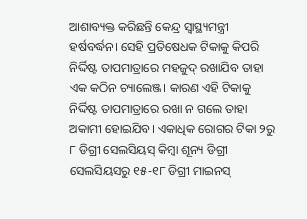ଆଶାବ୍ୟକ୍ତ କରିଛନ୍ତି କେନ୍ଦ୍ର ସ୍ଵାସ୍ଥ୍ୟମନ୍ତ୍ରୀ ହର୍ଷବର୍ଦ୍ଧନ। ସେହି ପ୍ରତିଷେଧକ ଟିକାକୁ କିପରି ନିର୍ଦ୍ଦିଷ୍ଟ ତାପମାତ୍ରାରେ ମହଜୁଦ୍ ରଖାଯିବ ତାହା ଏକ କଠିନ ଚ୍ୟାଲେଞ୍ଜ। କାରଣ ଏହି ଟିକାକୁ ନିର୍ଦ୍ଦିଷ୍ଟ ତାପମାତ୍ରାରେ ରଖା ନ ଗଲେ ତାହା ଅକାମୀ ହୋଇଯିବ। ଏକାଧିକ ରୋଗର ଟିକା ୨ରୁ ୮ ଡିଗ୍ରୀ ସେଲସିୟସ୍ କିମ୍ବା ଶୂନ୍ୟ ଡିଗ୍ରୀ ସେଲସିୟସରୁ ୧୫-୧୮ ଡିଗ୍ରୀ ମାଇନସ୍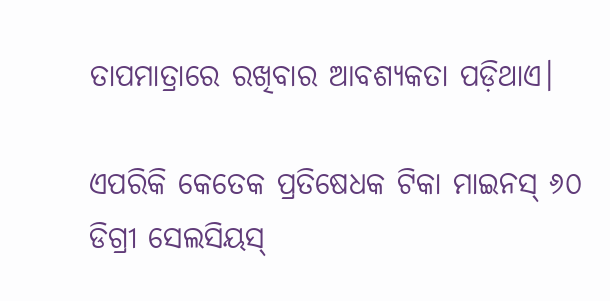ତାପମାତ୍ରାରେ ରଖିବାର ଆବଶ୍ୟକତା ପଡ଼ିଥାଏ।

ଏପରିକି କେତେକ ପ୍ରତିଷେଧକ ଟିକା ମାଇନସ୍ ୬୦ ଡିଗ୍ରୀ ସେଲସିୟସ୍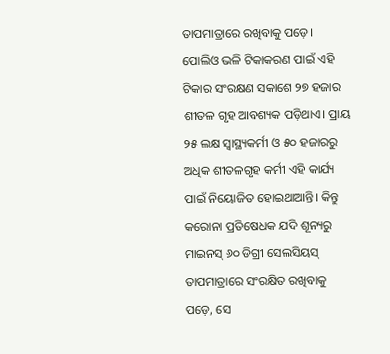ତାପମାତ୍ରାରେ ରଖିବାକୁ ପଡ଼େ। ପୋଲିଓ ଭଳି ଟିକାକରଣ ପାଇଁ ଏହି ଟିକାର ସଂରକ୍ଷଣ ସକାଶେ ୨୭ ହଜାର ଶୀତଳ ଗୃହ ଆବଶ୍ୟକ ପଡ଼ିଥାଏ। ପ୍ରାୟ ୨୫ ଲକ୍ଷ ସ୍ଵାସ୍ଥ୍ୟକର୍ମୀ ଓ ୫୦ ହଜାରରୁ ଅଧିକ ଶୀତଳଗୃହ କର୍ମୀ ଏହି କାର୍ଯ୍ୟ ପାଇଁ ନିୟୋଜିତ ହୋଇଥାଆନ୍ତି। କିନ୍ତୁ କରୋନା ପ୍ରତିଷେଧକ ଯଦି ଶୂନ୍ୟରୁ ମାଇନସ୍ ୬୦ ଡିଗ୍ରୀ ସେଲସିୟସ୍ ତାପମାତ୍ରାରେ ସଂରକ୍ଷିତ ରଖିବାକୁ ପଡ଼େ, ସେ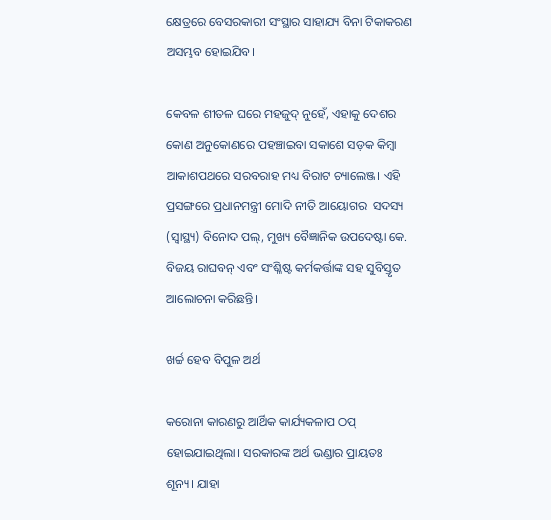କ୍ଷେତ୍ରରେ ବେସରକାରୀ ସଂସ୍ଥାର ସାହାଯ୍ୟ ବିନା ଟିକାକରଣ ଅସମ୍ଭବ ହୋଇଯିବ।

କେବଳ ଶୀତଳ ଘରେ ମହଜୁଦ୍ ନୁହେଁ, ଏହାକୁ ଦେଶର କୋଣ ଅନୁକୋଣରେ ପହଞ୍ଚାଇବା ସକାଶେ ସଡ଼କ କିମ୍ବା ଆକାଶପଥରେ ସରବରାହ ମଧ୍ୟ ବିରାଟ ଚ୍ୟାଲେଞ୍ଜ। ଏହି ପ୍ରସଙ୍ଗରେ ପ୍ରଧାନମନ୍ତ୍ରୀ ମୋଦି ନୀତି ଆୟୋଗର  ସଦସ୍ୟ (ସ୍ଵାସ୍ଥ୍ୟ) ବିନୋଦ ପଲ୍, ମୁଖ୍ୟ ବୈଜ୍ଞାନିକ ଉପଦେଷ୍ଟା କେ. ବିଜୟ ରାଘବନ୍ ଏବଂ ସଂଶ୍ଳିଷ୍ଟ କର୍ମକର୍ତ୍ତାଙ୍କ ସହ ସୁବିସ୍ତୃତ ଆଲୋଚନା କରିଛନ୍ତି।

ଖର୍ଚ୍ଚ ହେବ ବିପୁଳ ଅର୍ଥ

କରୋନା କାରଣରୁ ଆର୍ଥିକ କାର୍ଯ୍ୟକଳାପ ଠପ୍ ହୋଇଯାଇଥିଲା। ସରକାରଙ୍କ ଅର୍ଥ ଭଣ୍ଡାର ପ୍ରାୟତଃ ଶୂନ୍ୟ। ଯାହା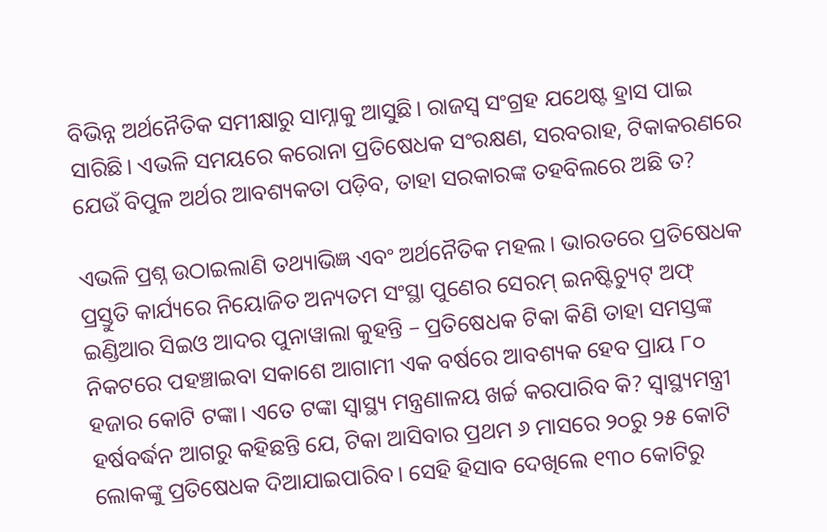ବିଭିନ୍ନ ଅର୍ଥନୈତିକ ସମୀକ୍ଷାରୁ ସାମ୍ନାକୁ ଆସୁଛି। ରାଜସ୍ଵ ସଂଗ୍ରହ ଯଥେଷ୍ଟ ହ୍ରାସ ପାଇ ସାରିଛି। ଏଭଳି ସମୟରେ କରୋନା ପ୍ରତିଷେଧକ ସଂରକ୍ଷଣ, ସରବରାହ, ଟିକାକରଣରେ ଯେଉଁ ବିପୁଳ ଅର୍ଥର ଆବଶ୍ୟକତା ପଡ଼ିବ, ତାହା ସରକାରଙ୍କ ତହବିଲରେ ଅଛି ତ?

ଏଭଳି ପ୍ରଶ୍ନ ଉଠାଇଲାଣି ତଥ୍ୟାଭିଜ୍ଞ ଏବଂ ଅର୍ଥନୈତିକ ମହଲ। ଭାରତରେ ପ୍ରତିଷେଧକ ପ୍ରସ୍ତୁତି କାର୍ଯ୍ୟରେ ନିୟୋଜିତ ଅନ୍ୟତମ ସଂସ୍ଥା ପୁଣେର ସେରମ୍ ଇନଷ୍ଟିଚ୍ୟୁଟ୍ ଅଫ୍ ଇଣ୍ଡିଆର ସିଇଓ ଆଦର ପୁନାୱାଲା କୁହନ୍ତି – ପ୍ରତିଷେଧକ ଟିକା କିଣି ତାହା ସମସ୍ତଙ୍କ ନିକଟରେ ପହଞ୍ଚାଇବା ସକାଶେ ଆଗାମୀ ଏକ ବର୍ଷରେ ଆବଶ୍ୟକ ହେବ ପ୍ରାୟ ୮୦ ହଜାର କୋଟି ଟଙ୍କା। ଏତେ ଟଙ୍କା ସ୍ଵାସ୍ଥ୍ୟ ମନ୍ତ୍ରଣାଳୟ ଖର୍ଚ୍ଚ କରପାରିବ କି? ସ୍ଵାସ୍ଥ୍ୟମନ୍ତ୍ରୀ ହର୍ଷବର୍ଦ୍ଧନ ଆଗରୁ କହିଛନ୍ତି ଯେ, ଟିକା ଆସିବାର ପ୍ରଥମ ୬ ମାସରେ ୨୦ରୁ ୨୫ କୋଟି ଲୋକଙ୍କୁ ପ୍ରତିଷେଧକ ଦିଆଯାଇପାରିବ। ସେହି ହିସାବ ଦେଖିଲେ ୧୩୦ କୋଟିରୁ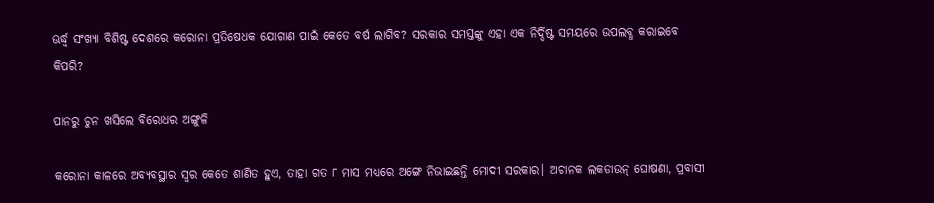ଊର୍ଦ୍ଧ୍ୱ ସଂଖ୍ୟା ବିଶିଷ୍ଟ ଦେଶରେ କରୋନା ପ୍ରତିଷେଧକ ଯୋଗାଣ ପାଇଁ କେତେ ବର୍ଷ ଲାଗିବ? ସରକାର ସମସ୍ତଙ୍କୁ ଏହା ଏକ ନିର୍ଦ୍ଦିଷ୍ଟ ସମୟରେ ଉପଲବ୍ଧ କରାଇବେ କିପରି?

ପାନରୁ ଚୁନ ଖସିଲେ ବିରୋଧର ଅଙ୍ଗୁଳି

କରୋନା କାଳରେ ଅବ୍ୟବସ୍ଥାର ସ୍ଵର କେତେ ଶାଣିତ ହୁଏ, ତାହା ଗତ ୮ ମାସ ମଧ୍ୟରେ ଅଙ୍ଗେ ନିଭାଇଛନ୍ତି ମୋଦୀ ସରକାର। ଅଚାନକ ଲକଡାଉନ୍ ଘୋଷଣା, ପ୍ରବାସୀ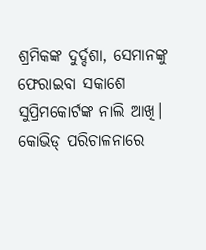ଶ୍ରମିକଙ୍କ ଦୁର୍ଦ୍ଦଶା, ସେମାନଙ୍କୁ ଫେରାଇବା ସକାଶେ ସୁପ୍ରିମକୋର୍ଟଙ୍କ ନାଲି ଆଖି। କୋଭିଡ୍ ପରିଚାଳନାରେ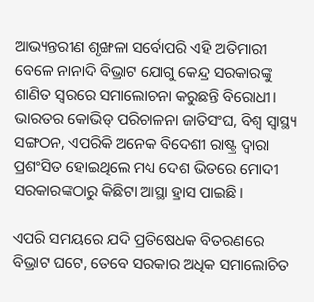ଆଭ୍ୟନ୍ତରୀଣ ଶୃଙ୍ଖଳା ସର୍ବୋପରି ଏହି ଅତିମାରୀ ବେଳେ ନାନାଦି ବିଭ୍ରାଟ ଯୋଗୁ କେନ୍ଦ୍ର ସରକାରଙ୍କୁ ଶାଣିତ ସ୍ଵରରେ ସମାଲୋଚନା କରୁଛନ୍ତି ବିରୋଧୀ। ଭାରତର କୋଭିଡ୍ ପରିଚାଳନା ଜାତିସଂଘ, ବିଶ୍ଵ ସ୍ଵାସ୍ଥ୍ୟ ସଙ୍ଗଠନ, ଏପରିକି ଅନେକ ବିଦେଶୀ ରାଷ୍ଟ୍ର ଦ୍ଵାରା ପ୍ରଶଂସିତ ହୋଇଥିଲେ ମଧ୍ୟ ଦେଶ ଭିତରେ ମୋଦୀ ସରକାରଙ୍କଠାରୁ କିଛିଟା ଆସ୍ଥା ହ୍ରାସ ପାଇଛି।

ଏପରି ସମୟରେ ଯଦି ପ୍ରତିଷେଧକ ବିତରଣରେ ବିଭ୍ରାଟ ଘଟେ, ତେବେ ସରକାର ଅଧିକ ସମାଲୋଚିତ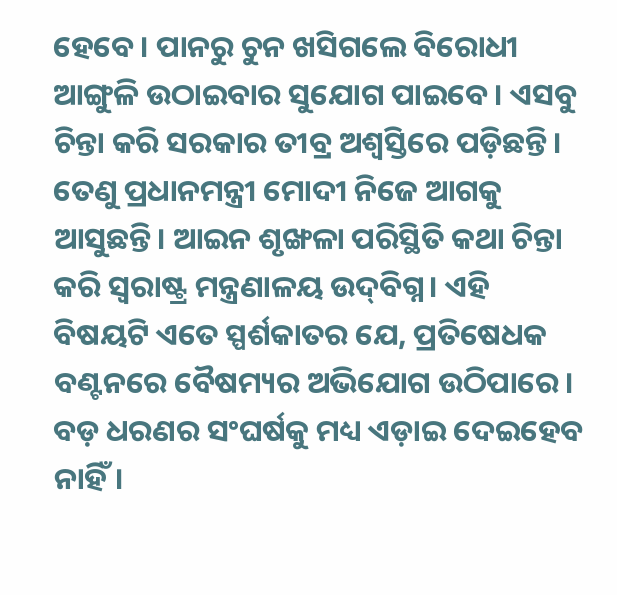ହେବେ। ପାନରୁ ଚୁନ ଖସିଗଲେ ବିରୋଧୀ ଆଙ୍ଗୁଳି ଉଠାଇବାର ସୁଯୋଗ ପାଇବେ। ଏସବୁ ଚିନ୍ତା କରି ସରକାର ତୀବ୍ର ଅଶ୍ଵସ୍ତିରେ ପଡ଼ିଛନ୍ତି। ତେଣୁ ପ୍ରଧାନମନ୍ତ୍ରୀ ମୋଦୀ ନିଜେ ଆଗକୁ ଆସୁଛନ୍ତି। ଆଇନ ଶୃଙ୍ଖଳା ପରିସ୍ଥିତି କଥା ଚିନ୍ତା କରି ସ୍ଵରାଷ୍ଟ୍ର ମନ୍ତ୍ରଣାଳୟ ଉଦ୍‌ବିଗ୍ନ। ଏହି ବିଷୟଟି ଏତେ ସ୍ପର୍ଶକାତର ଯେ, ପ୍ରତିଷେଧକ ବଣ୍ଟନରେ ବୈଷମ୍ୟର ଅଭିଯୋଗ ଉଠିପାରେ। ବଡ଼ ଧରଣର ସଂଘର୍ଷକୁ ମଧ୍ୟ ଏଡ଼ାଇ ଦେଇହେବ ନାହିଁ।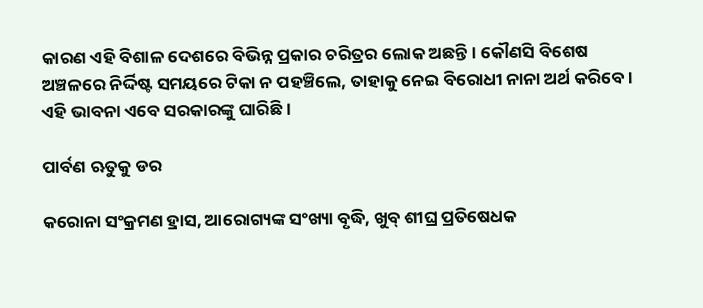କାରଣ ଏହି ବିଶାଳ ଦେଶରେ ବିଭିନ୍ନ ପ୍ରକାର ଚରିତ୍ରର ଲୋକ ଅଛନ୍ତି। କୌଣସି ବିଶେଷ ଅଞ୍ଚଳରେ ନିର୍ଦ୍ଦିଷ୍ଟ ସମୟରେ ଟିକା ନ ପହଞ୍ଚିଲେ, ତାହାକୁ ନେଇ ବିରୋଧୀ ନାନା ଅର୍ଥ କରିବେ। ଏହି ଭାବନା ଏବେ ସରକାରଙ୍କୁ ଘାରିଛି।

ପାର୍ବଣ ଋତୁକୁ ଡର

କରୋନା ସଂକ୍ରମଣ ହ୍ରାସ, ଆରୋଗ୍ୟଙ୍କ ସଂଖ୍ୟା ବୃଦ୍ଧି, ଖୁବ୍ ଶୀଘ୍ର ପ୍ରତିଷେଧକ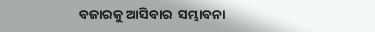ବଜାରକୁ ଆସିବାର  ସମ୍ଭାବନା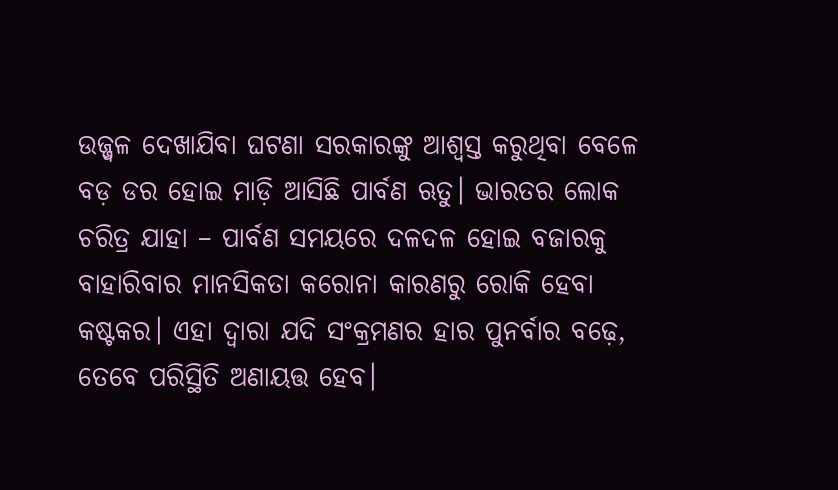ଉଜ୍ଜ୍ୱଳ ଦେଖାଯିବା ଘଟଣା ସରକାରଙ୍କୁ ଆଶ୍ଵସ୍ତ କରୁଥିବା ବେଳେ ବଡ଼ ଡର ହୋଇ ମାଡ଼ି ଆସିଛି ପାର୍ବଣ ଋତୁ। ଭାରତର ଲୋକ ଚରିତ୍ର ଯାହା – ପାର୍ବଣ ସମୟରେ ଦଳଦଳ ହୋଇ ବଜାରକୁ ବାହାରିବାର ମାନସିକତା କରୋନା କାରଣରୁ ରୋକି ହେବା କଷ୍ଟକର। ଏହା ଦ୍ଵାରା ଯଦି ସଂକ୍ରମଣର ହାର ପୁନର୍ବାର ବଢ଼େ, ତେବେ ପରିସ୍ଥିତି ଅଣାୟତ୍ତ ହେବ।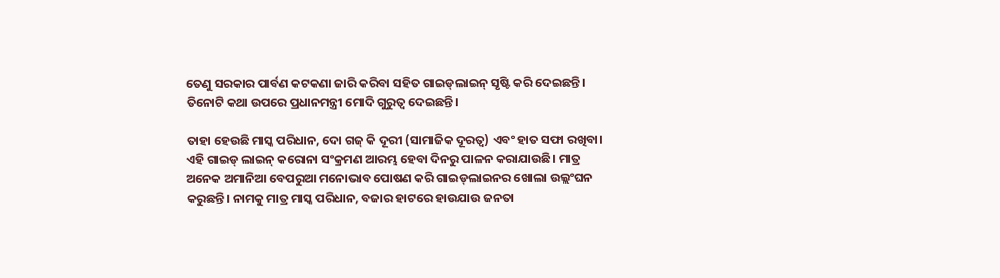ତେଣୁ ସରକାର ପାର୍ବଣ କଟକଣା ଜାରି କରିବା ସହିତ ଗାଇଡ୍‌ଲାଇନ୍ ସୃଷ୍ଟି କରି ଦେଇଛନ୍ତି। ତିନୋଟି କଥା ଉପରେ ପ୍ରଧାନମନ୍ତ୍ରୀ ମୋଦି ଗୁରୁତ୍ଵ ଦେଇଛନ୍ତି।

ତାହା ହେଉଛି ମାସ୍କ ପରିଧାନ, ଦୋ ଗଜ୍‌ କି ଦୂରୀ (ସାମାଜିକ ଦୂରତ୍ଵ) ଏବଂ ହାତ ସଫା ରଖିବା। ଏହି ଗାଇଡ୍ ଲାଇନ୍ କରୋନା ସଂକ୍ରମଣ ଆରମ୍ଭ ହେବା ଦିନରୁ ପାଳନ କରାଯାଉଛି। ମାତ୍ର ଅନେକ ଅମାନିଆ ବେପରୁଆ ମନୋଭାବ ପୋଷଣ କରି ଗାଇଡ୍‌ଲାଇନର ଖୋଲା ଉଲ୍ଲଂଘନ କରୁଛନ୍ତି। ନାମକୁ ମାତ୍ର ମାସ୍କ ପରିଧାନ, ବଜାର ହାଟରେ ହାଉଯାଉ ଜନତା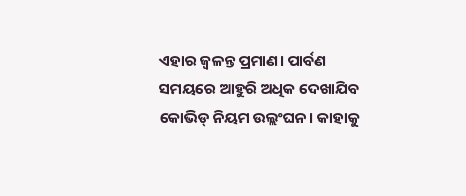ଏହାର ଜ୍ଵଳନ୍ତ ପ୍ରମାଣ। ପାର୍ବଣ ସମୟରେ ଆହୁରି ଅଧିକ ଦେଖାଯିବ କୋଭିଡ୍ ନିୟମ ଉଲ୍ଲଂଘନ। କାହାକୁ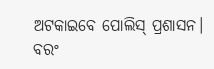ଅଟକାଇବେ ପୋଲିସ୍ ପ୍ରଶାସନ। ବରଂ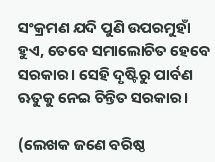ସଂକ୍ରମଣ ଯଦି ପୁଣି ଉପରମୁହାଁ ହୁଏ, ତେବେ ସମାଲୋଚିତ ହେବେ ସରକାର। ସେହି ଦୃଷ୍ଟିରୁ ପାର୍ବଣ ଋତୁକୁ ନେଇ ଚିନ୍ତିତ ସରକାର।

(ଲେଖକ ଜଣେ ବରିଷ୍ଠ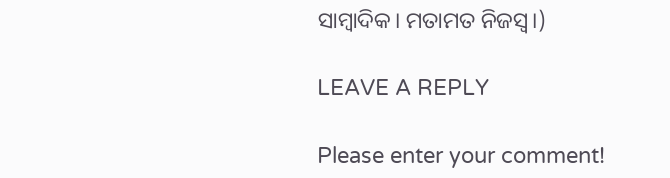ସାମ୍ବାଦିକ। ମତାମତ ନିଜସ୍ୱ।)

LEAVE A REPLY

Please enter your comment!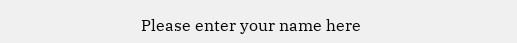Please enter your name here